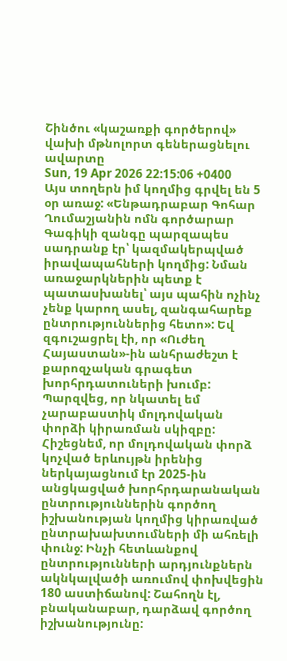Շինծու «կաշառքի գործերով» վախի մթնոլորտ գեներացնելու ավարտը
Sun, 19 Apr 2026 22:15:06 +0400
Այս տողերն իմ կողմից գրվել են 5 օր առաջ: «Ենթադրաբար Գոհար Ղումաշյանին ոմն գործարար Գագիկի զանգը պարզապես սադրանք էր՝ կազմակերպված իրավապահների կողմից: Նման առաջարկներին պետք է պատասխանել՝ այս պահին ոչինչ չենք կարող ասել, զանգահարեք ընտրություններից հետո»: Եվ զգուշացրել էի, որ «Ուժեղ Հայաստան»-ին անհրաժեշտ է քարոզչական գրագետ խորհրդատուների խումբ: Պարզվեց, որ նկատել եմ չարաբաստիկ մոլդովական փորձի կիրառման սկիզբը:
Հիշեցնեմ, որ մոլդովական փորձ կոչված երևույթն իրենից ներկայացնում էր 2025-ին անցկացված խորհրդարանական ընտրություններին գործող իշխանության կողմից կիրառված ընտրախախտումների մի ահռելի փունջ: Ինչի հետևանքով ընտրությունների արդյունքներն ակնկալվածի առումով փոխվեցին 180 աստիճանով: Շահողն էլ, բնականաբար, դարձավ գործող իշխանությունը: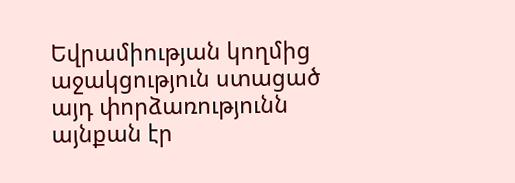Եվրամիության կողմից աջակցություն ստացած այդ փորձառությունն այնքան էր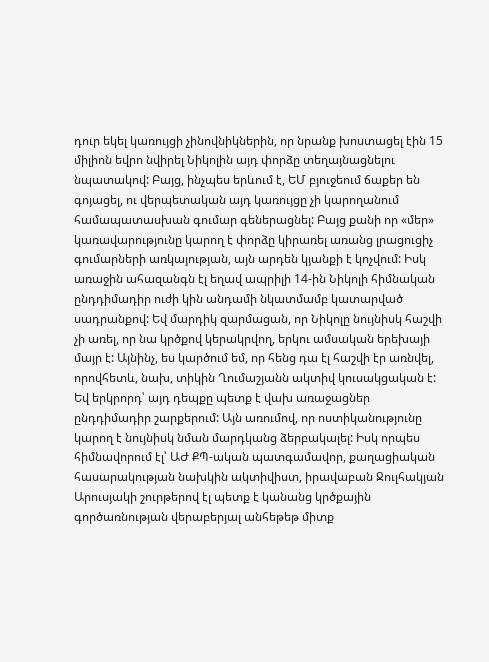դուր եկել կառույցի չինովնիկներին, որ նրանք խոստացել էին 15 միլիոն եվրո նվիրել Նիկոլին այդ փորձը տեղայնացնելու նպատակով: Բայց, ինչպես երևում է, ԵՄ բյուջեում ճաքեր են գոյացել, ու վերպետական այդ կառույցը չի կարողանում համապատասխան գումար գեներացնել: Բայց քանի որ «մեր» կառավարությունը կարող է փորձը կիրառել առանց լրացուցիչ գումարների առկայության, այն արդեն կյանքի է կոչվում: Իսկ առաջին ահազանգն էլ եղավ ապրիլի 14-ին Նիկոլի հիմնական ընդդիմադիր ուժի կին անդամի նկատմամբ կատարված սադրանքով: Եվ մարդիկ զարմացան, որ Նիկոլը նույնիսկ հաշվի չի առել, որ նա կրծքով կերակրվող, երկու ամսական երեխայի մայր է: Այնինչ, ես կարծում եմ, որ հենց դա էլ հաշվի էր առնվել, որովհետև, նախ, տիկին Ղումաշյանն ակտիվ կուսակցական է: Եվ երկրորդ՝ այդ դեպքը պետք է վախ առաջացներ ընդդիմադիր շարքերում: Այն առումով, որ ոստիկանությունը կարող է նույնիսկ նման մարդկանց ձերբակալել: Իսկ որպես հիմնավորում էլ՝ ԱԺ ՔՊ-ական պատգամավոր, քաղացիական հասարակության նախկին ակտիվիստ, իրավաբան Ջուլհակյան Արուսյակի շուրթերով էլ պետք է կանանց կրծքային գործառնության վերաբերյալ անհեթեթ միտք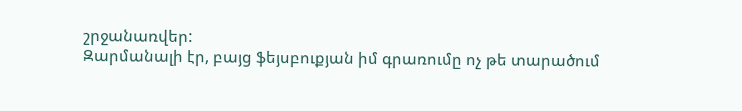շրջանառվեր:
Զարմանալի էր, բայց ֆեյսբուքյան իմ գրառումը ոչ թե տարածում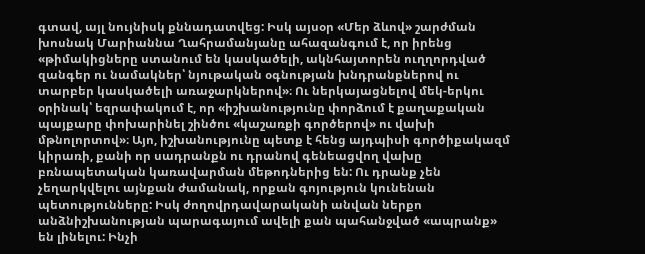գտավ, այլ նույնիսկ քննադատվեց: Իսկ այսօր «Մեր ձևով» շարժման խոսնակ Մարիաննա Ղահրամանյանը ահազանգում է, որ իրենց «թիմակիցները ստանում են կասկածելի, ակնհայտորեն ուղղորդված զանգեր ու նամակներ՝ նյութական օգնության խնդրանքներով ու տարբեր կասկածելի առաջարկներով»։ Ու ներկայացնելով մեկ-երկու օրինակ՝ եզրափակում է, որ «իշխանությունը փորձում է քաղաքական պայքարը փոխարինել շինծու «կաշառքի գործերով» ու վախի մթնոլորտով»։ Այո, իշխանությունը պետք է հենց այդպիսի գործիքակազմ կիրառի, քանի որ սադրանքն ու դրանով գենեացվող վախը բռնապետական կառավարման մեթոդներից են: Ու դրանք չեն չեղարկվելու այնքան ժամանակ, որքան գոյություն կունենան պետությունները: Իսկ ժողովրդավարականի անվան ներքո անձնիշխանության պարագայում ավելի քան պահանջված «ապրանք» են լինելու: Ինչի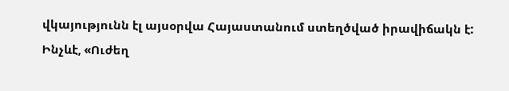վկայությունն էլ այսօրվա Հայաստանում ստեղծված իրավիճակն է:
Ինչևէ, «Ուժեղ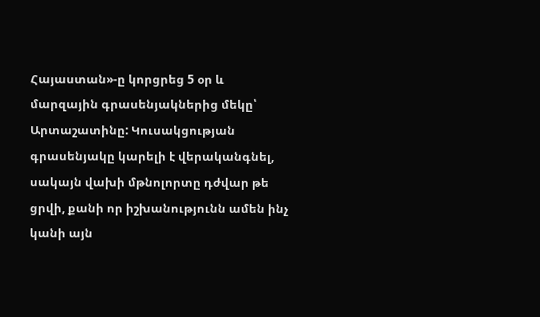Հայաստան»-ը կորցրեց 5 օր և մարզային գրասենյակներից մեկը՝ Արտաշատինը: Կուսակցության գրասենյակը կարելի է վերականգնել, սակայն վախի մթնոլորտը դժվար թե ցրվի, քանի որ իշխանությունն ամեն ինչ կանի այն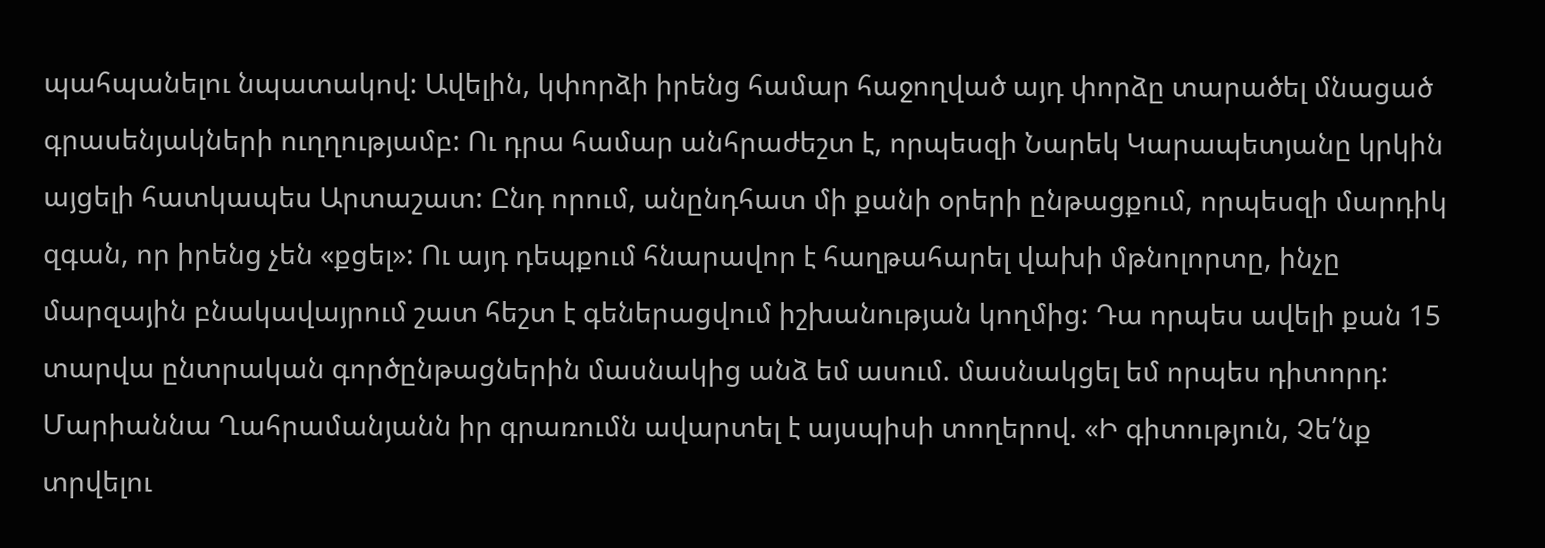պահպանելու նպատակով: Ավելին, կփորձի իրենց համար հաջողված այդ փորձը տարածել մնացած գրասենյակների ուղղությամբ: Ու դրա համար անհրաժեշտ է, որպեսզի Նարեկ Կարապետյանը կրկին այցելի հատկապես Արտաշատ: Ընդ որում, անընդհատ մի քանի օրերի ընթացքում, որպեսզի մարդիկ զգան, որ իրենց չեն «քցել»: Ու այդ դեպքում հնարավոր է հաղթահարել վախի մթնոլորտը, ինչը մարզային բնակավայրում շատ հեշտ է գեներացվում իշխանության կողմից: Դա որպես ավելի քան 15 տարվա ընտրական գործընթացներին մասնակից անձ եմ ասում. մասնակցել եմ որպես դիտորդ:
Մարիաննա Ղահրամանյանն իր գրառումն ավարտել է այսպիսի տողերով. «Ի գիտություն, Չե՛նք տրվելու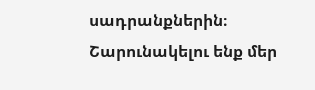սադրանքներին։ Շարունակելու ենք մեր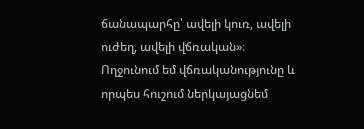ճանապարհը՝ ավելի կուռ, ավելի ուժեղ, ավելի վճռական»։
Ողջունում եմ վճռականությունը և որպես հուշում ներկայացնեմ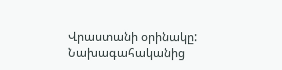Վրաստանի օրինակը: Նախագահականից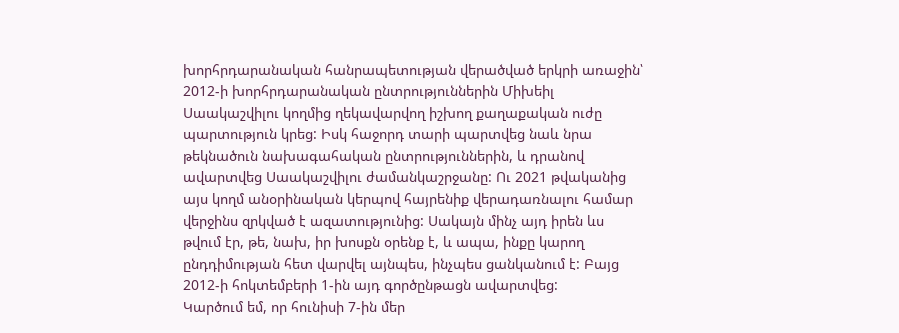խորհրդարանական հանրապետության վերածված երկրի առաջին՝ 2012-ի խորհրդարանական ընտրություններին Միխեիլ Սաակաշվիլու կողմից ղեկավարվող իշխող քաղաքական ուժը պարտություն կրեց: Իսկ հաջորդ տարի պարտվեց նաև նրա թեկնածուն նախագահական ընտրություններին, և դրանով ավարտվեց Սաակաշվիլու ժամանկաշրջանը: Ու 2021 թվականից այս կողմ անօրինական կերպով հայրենիք վերադառնալու համար վերջինս զրկված է ազատությունից: Սակայն մինչ այդ իրեն ևս թվում էր, թե, նախ, իր խոսքն օրենք է, և ապա, ինքը կարող ընդդիմության հետ վարվել այնպես, ինչպես ցանկանում է: Բայց 2012-ի հոկտեմբերի 1-ին այդ գործընթացն ավարտվեց:
Կարծում եմ, որ հունիսի 7-ին մեր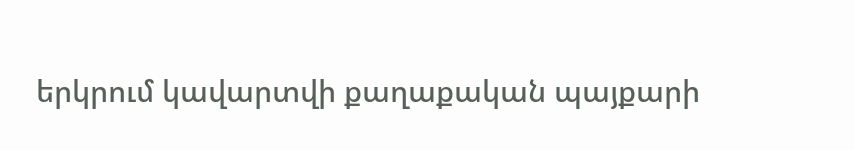երկրում կավարտվի քաղաքական պայքարի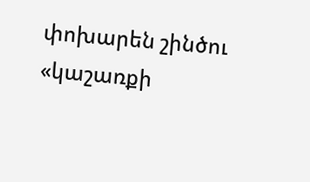փոխարեն շինծու «կաշառքի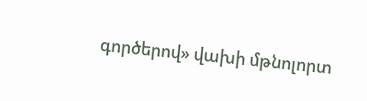գործերով» վախի մթնոլորտ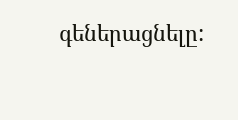գեներացնելը: